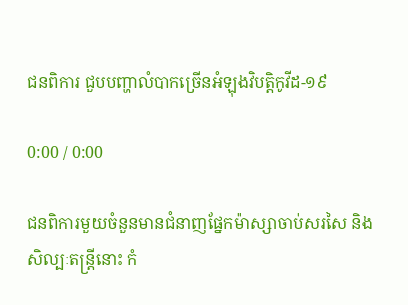ជនពិការ ជួបបញ្ហាលំបាកច្រើនអំឡុងវិបត្តិកូវីដ-១៩

0:00 / 0:00

ជនពិការមួយចំនួនមានជំនាញផ្នែកម៉ាស្សាចាប់សរសៃ និងសិល្បៈតន្ត្រីនោះ កំ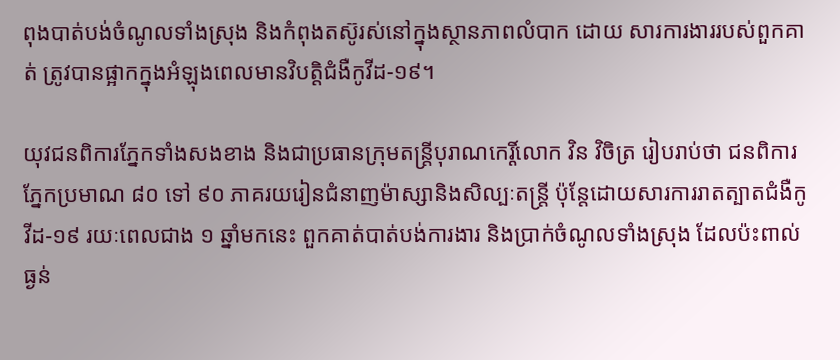ពុងបាត់បង់ចំណូលទាំងស្រុង និងកំពុងតស៊ូរស់នៅក្នុងស្ថានភាពលំបាក ដោយ សារការងាររបស់ពួកគាត់ ត្រូវបានផ្អាកក្នុងអំឡុងពេលមានវិបត្តិជំងឺកូវីដ-១៩។

យុវជនពិការភ្នែកទាំងសងខាង និងជាប្រធានក្រុមតន្ត្រីបុរាណកេរ្តិ៍លោក វិន វិចិត្រ រៀបរាប់ថា ជនពិការភ្នែកប្រមាណ ៨០ ទៅ ៩០ ភាគរយរៀនជំនាញម៉ាស្សានិងសិល្បៈតន្ត្រី ប៉ុន្តែដោយសារការរាតត្បាតជំងឺកូវីដ-១៩ រយៈពេលជាង ១ ឆ្នាំមកនេះ ពួកគាត់បាត់បង់ការងារ និងប្រាក់ចំណូលទាំងស្រុង ដែលប៉ះពាល់ធ្ងន់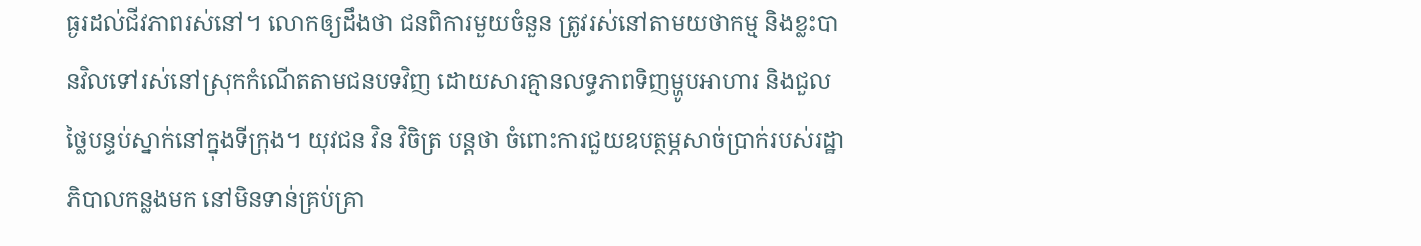ធ្ងរដល់ជីវភាពរស់នៅ។ លោកឲ្យដឹងថា ជនពិការមួយចំនួន ត្រូវរស់នៅតាមយថាកម្ម និងខ្លះបានវិលទៅរស់នៅស្រុកកំណើតតាមជនបទវិញ ដោយសារគ្មានលទ្ធភាពទិញម្ហូបអាហារ និងជួលថ្លៃបន្ទប់ស្នាក់នៅក្នុងទីក្រុង។ យុវជន វិន វិចិត្រ បន្តថា ចំពោះការជួយឧបត្ថម្ភសាច់ប្រាក់របស់រដ្ឋាភិបាលកន្លងមក នៅមិនទាន់គ្រប់គ្រា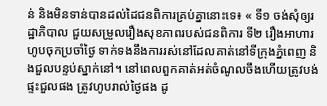ន់ និងមិនទាន់បានដល់ដៃជនពិការគ្រប់គ្នានោះទេ៖ « ទី១ ចង់សុំឲ្យរដ្ឋាភិបាល ជួយសម្រួលរឿងសុខភាពរបស់ជនពិការ ទី២ រឿងអាហារហូបចុកប្រចាំថ្ងៃ ទាក់ទងនឹងការរស់នៅដែលគាត់នៅទីក្រុងភ្នំពេញ និងជួលបន្ទប់ស្នាក់នៅ។ នៅពេលពួកគាត់អត់ចំណូលចឹងហើយត្រូវបង់ផ្ទះជួលផង ត្រូវហូបរាល់ថ្ងៃផង ដូ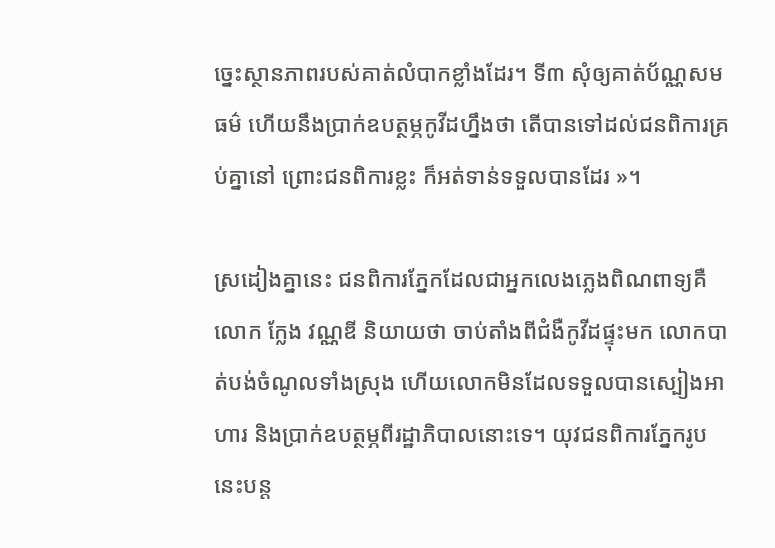ច្នេះស្ថានភាពរបស់គាត់លំបាកខ្លាំងដែរ។ ទី៣ សុំឲ្យគាត់ប័ណ្ណសមធម៌ ហើយនឹងប្រាក់ឧបត្ថម្ភកូវីដហ្នឹងថា តើបានទៅដល់ជនពិការគ្រប់គ្នានៅ ព្រោះជនពិការខ្លះ ក៏អត់ទាន់ទទួលបានដែរ »។

ស្រដៀងគ្នានេះ ជនពិការភ្នែកដែលជាអ្នកលេងភ្លេងពិណពាទ្យគឺលោក ក្លែង វណ្ណឌី និយាយថា ចាប់តាំងពីជំងឺកូវីដផ្ទុះមក លោកបាត់បង់ចំណូលទាំងស្រុង ហើយលោកមិនដែលទទួលបានស្បៀងអាហារ និងប្រាក់ឧបត្ថម្ភពីរដ្ឋាភិបាលនោះទេ។ យុវជនពិការភ្នែករូបនេះបន្ត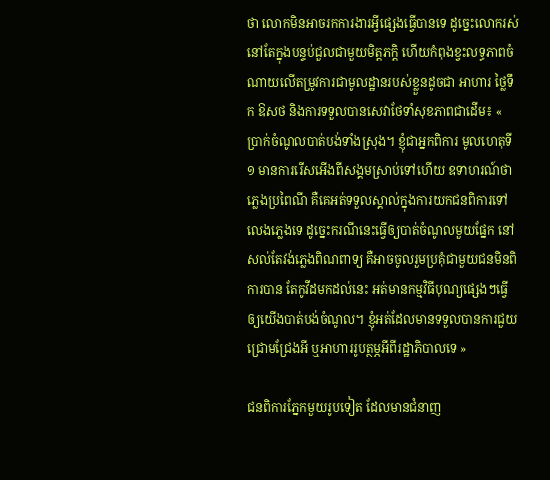ថា លោកមិនអាចរកការងារអ្វីផ្សេងធ្វើបានទេ ដូច្នេះលោករស់នៅតែក្នុងបន្ទប់ជួលជាមួយមិត្តភក្តិ ហើយកំពុងខ្វះលទ្ធភាពចំណាយលើតម្រូវការជាមូលដ្ឋានរបស់ខ្លួនដូចជា អាហារ ថ្លៃទឹក ឱសថ និងការទទួលបានសេវាថែទាំសុខភាពជាដើម៖ « ប្រាក់ចំណូលបាត់បង់ទាំងស្រុង។ ខ្ញុំជាអ្នកពិការ មូលហេតុទី១ មានការរើសអើងពីសង្គមស្រាប់ទៅហើយ ឧទាហរណ៍ថា ភ្លេងប្រពៃណី គឺគេអត់ទទួលស្គាល់ក្នុងការយកជនពិការទៅលេងភ្លេងទេ ដូច្នេះករណីនេះធ្វើឲ្យបាត់ចំណូលមួយផ្នែក នៅសល់តែវង់ភ្លេងពិណពាទ្យ គឺអាចចូលរួមប្រគុំជាមួយជនមិនពិការបាន តែកូវីដមកដល់នេះ អត់មានកម្មវិធីបុណ្យផ្សេងៗធ្វើឲ្យយើងបាត់បង់ចំណូល។ ខ្ញុំអត់ដែលមានទទួលបានការជួយជ្រោមជ្រែងអី ឬអាហាររូបត្ថម្ភអីពីរដ្ឋាភិបាលទេ »

ជនពិការភ្នែកមួយរូបទៀត ដែលមានជំនាញ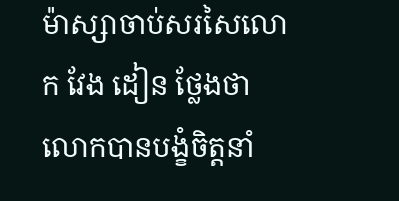ម៉ាស្សាចាប់សរសៃលោក វែង ដៀន ថ្លែងថា លោកបានបង្ខំចិត្តនាំ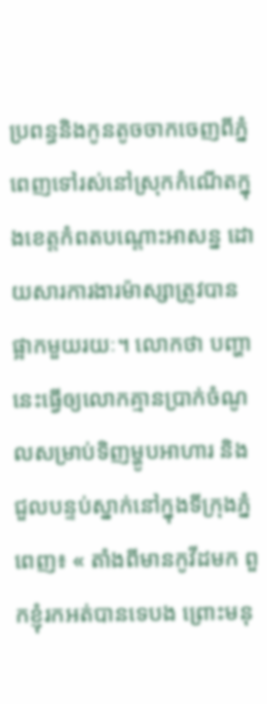ប្រពន្ធនិងកូនតូចចាកចេញពីភ្នំពេញទៅរស់នៅស្រុកកំណើតក្នុងខេត្តកំពតបណ្តោះអាសន្ន ដោយសារការងារម៉ាស្សាត្រូវបានផ្អាកមួយរយៈ។ លោកថា បញ្ហានេះធ្វើឲ្យលោកគ្មានប្រាក់ចំណូលសម្រាប់ទិញម្ហូបអាហារ និងជួលបន្ទប់ស្នាក់នៅក្នុងទីក្រុងភ្នំពេញ៖ « តាំងពីមានកូវីដមក ពួកខ្ញុំរកអត់បានទេបង ព្រោះមនុ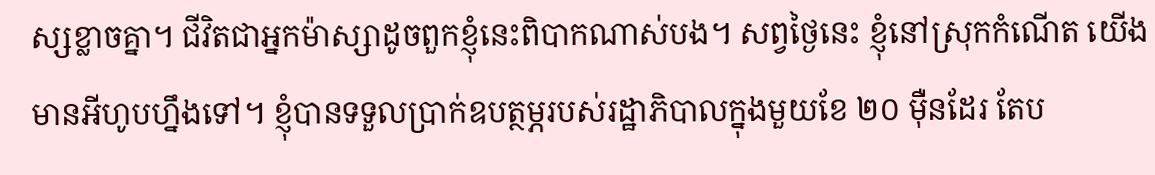ស្សខ្លាចគ្នា។ ជីវិតជាអ្នកម៉ាស្សាដូចពួកខ្ញុំនេះពិបាកណាស់បង។ សព្វថ្ងៃនេះ ខ្ញុំនៅស្រុកកំណើត យើងមានអីហូបហ្នឹងទៅ។ ខ្ញុំបានទទួលប្រាក់ឧបត្ថម្ភរបស់រដ្ឋាភិបាលក្នុងមួយខែ ២០ ម៉ឺនដែរ តែប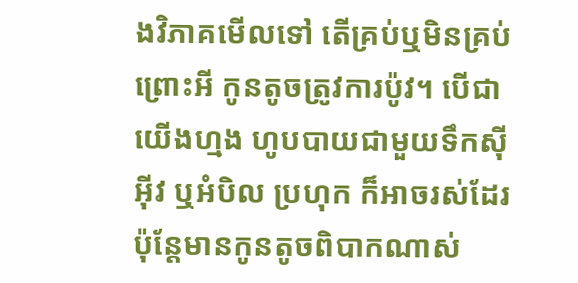ងវិភាគមើលទៅ តើគ្រប់ឬមិនគ្រប់ ព្រោះអី កូនតូចត្រូវការប៉ូវ។ បើជាយើងហ្មង ហូបបាយជាមួយទឹកស៊ីអ៊ីវ ឬអំបិល ប្រហុក ក៏អាចរស់ដែរ ប៉ុន្តែមានកូនតូចពិបាកណាស់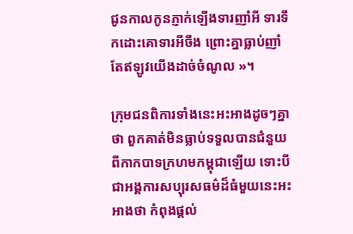ជូនកាលកូនភ្ញាក់ឡើងទារញាំអី ទារទឹកដោះគោទារអីចឹង ព្រោះគ្នាធ្លាប់ញាំ តែឥឡូវយើងដាច់ចំណូល »។

ក្រុមជនពិការទាំងនេះអះអាងដូចៗគ្នាថា ពួកគាត់មិនធ្លាប់ទទួលបានជំនួយពីកាកបាទក្រហមកម្ពុជាឡើយ ទោះបីជាអង្គការសប្បុរសធម៌ដ៏ធំមួយនេះអះអាងថា កំពុងផ្តល់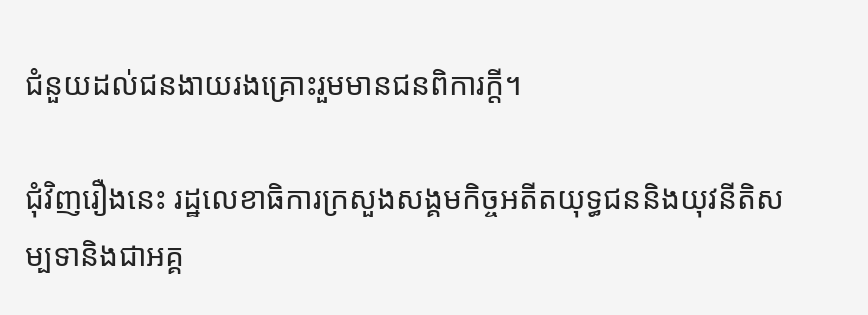ជំនួយដល់ជនងាយរងគ្រោះរួមមានជនពិការក្តី។

ជុំវិញរឿងនេះ រដ្ឋលេខាធិការក្រសួងសង្គមកិច្ចអតីតយុទ្ធជននិងយុវនីតិសម្បទានិងជាអគ្គ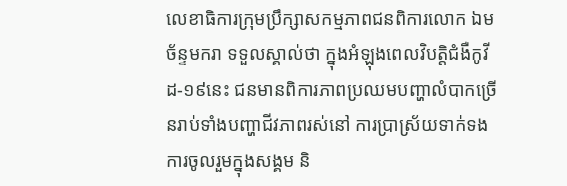លេខាធិការក្រុមប្រឹក្សាសកម្មភាពជនពិការលោក ឯម ច័ន្ទមករា ទទួលស្គាល់ថា ក្នុងអំឡុងពេលវិបត្តិជំងឺកូវីដ-១៩នេះ ជនមានពិការភាពប្រឈមបញ្ហាលំបាកច្រើនរាប់ទាំងបញ្ហាជីវភាពរស់នៅ ការប្រាស្រ័យទាក់ទង ការចូលរួមក្នុងសង្គម និ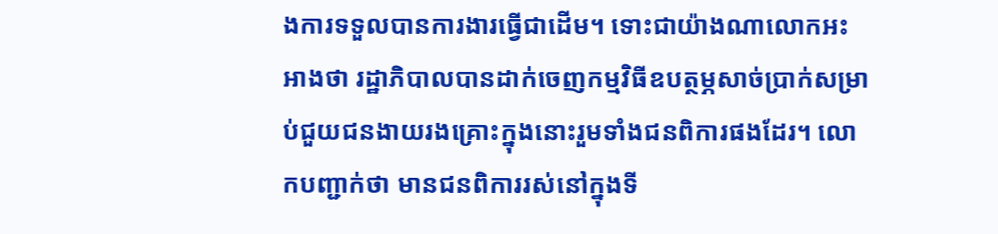ងការទទួលបានការងារធ្វើជាដើម។ ទោះជាយ៉ាងណាលោកអះអាងថា រដ្ឋាភិបាលបានដាក់ចេញកម្មវិធីឧបត្ថម្ភសាច់ប្រាក់សម្រាប់ជួយជនងាយរងគ្រោះក្នុងនោះរួមទាំងជនពិការផងដែរ។ លោកបញ្ជាក់ថា មានជនពិការរស់នៅក្នុងទី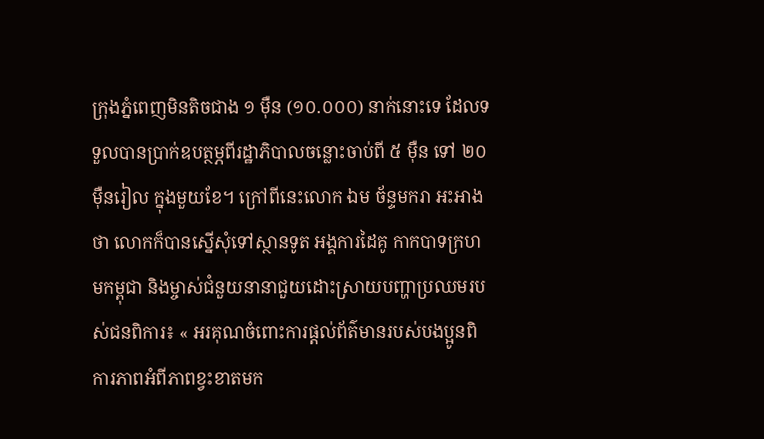ក្រុងភ្នំពេញមិនតិចជាង ១ ម៉ឺន (១០.០០០) នាក់នោះទេ ដែលទទួលបានប្រាក់ឧបត្ថម្ភពីរដ្ឋាភិបាលចន្លោះចាប់ពី ៥ ម៉ឺន ទៅ ២០ ម៉ឺនរៀល ក្នុងមួយខែ។ ក្រៅពីនេះលោក ឯម ច័ន្ទមករា អះអាងថា លោកក៏បានស្នើសុំទៅស្ថានទូត អង្គការដៃគូ កាកបាទក្រហមកម្ពុជា និងម្ចាស់ជំនួយនានាជួយដោះស្រាយបញ្ហាប្រឈមរបស់ជនពិការ៖ « អរគុណចំពោះការផ្តល់ព័ត៌មានរបស់បងប្អូនពិការភាពអំពីភាពខ្វះខាតមក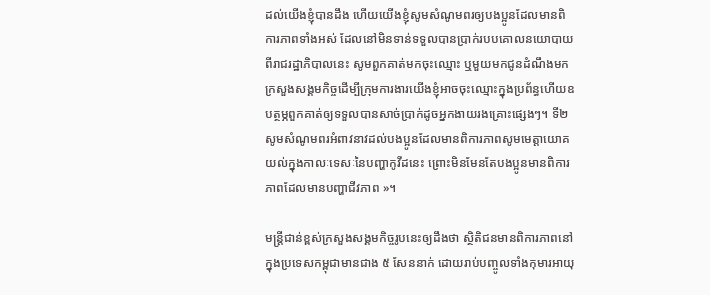ដល់យើងខ្ញុំបានដឹង ហើយយើងខ្ញុំសូមសំណូមពរឲ្យបងប្អូនដែលមានពិការភាពទាំងអស់ ដែលនៅមិនទាន់ទទួលបានប្រាក់របបគោលនយោបាយពីរាជរដ្ឋាភិបាលនេះ សូមពួកគាត់មកចុះឈ្មោះ ឬមួយមកជូនដំណឹងមកក្រសួងសង្គមកិច្ចដើម្បីក្រុមការងារយើងខ្ញុំអាចចុះឈ្មោះក្នុងប្រព័ន្ធហើយឧបត្ថម្ភពួកគាត់ឲ្យទទួលបានសាច់ប្រាក់ដូចអ្នកងាយរងគ្រោះផ្សេងៗ។ ទី២ សូមសំណូមពរអំពាវនាវដល់បងប្អូនដែលមានពិការភាពសូមមេត្តាយោគយល់ក្នុងកាលៈទេសៈនៃបញ្ហាកូវីដនេះ ព្រោះមិនមែនតែបងប្អូនមានពិការភាពដែលមានបញ្ហាជីវភាព »។

មន្ត្រីជាន់ខ្ពស់ក្រសួងសង្គមកិច្ចរូបនេះឲ្យដឹងថា ស្ថិតិជនមានពិការភាពនៅក្នុងប្រទេសកម្ពុជាមានជាង ៥ សែននាក់ ដោយរាប់បញ្ចូលទាំងកុមារអាយុ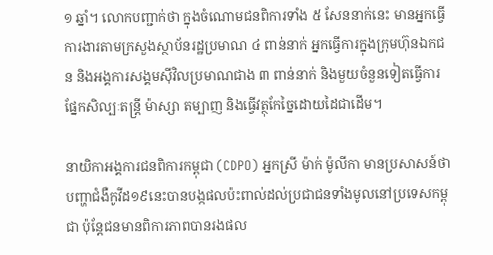១ ឆ្នាំ។ លោកបញ្ជាក់ថា ក្នុងចំណោមជនពិការទាំង ៥ សែននាក់នេះ មានអ្នកធ្វើការងារតាមក្រសួងស្ថាប័នរដ្ឋប្រមាណ ៤ ពាន់នាក់ អ្នកធ្វើការក្នុងក្រុមហ៊ុនឯកជន និងអង្គការសង្គមស៊ីវិលប្រមាណជាង ៣ ពាន់នាក់ និងមួយចំនួនទៀតធ្វើការផ្នែកសិល្បៈតន្ត្រី ម៉ាស្សា តម្បាញ និងធ្វើវត្ថុកែច្នៃដោយដៃជាដើម។

នាយិកាអង្គការជនពិការកម្ពុជា (CDPO) អ្នកស្រី ម៉ាក់ ម៉ូលីកា មានប្រសាសន៍ថា បញ្ហាជំងឺកូវីដ១៩នេះបានបង្កផលប៉ះពាល់ដល់ប្រជាជនទាំងមូលនៅប្រទេសកម្ពុជា ប៉ុន្តែជនមានពិការភាពបានរងផល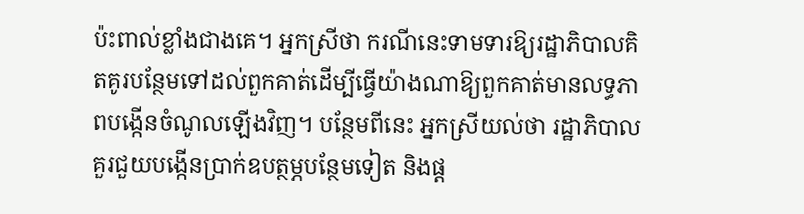ប៉ះពាល់ខ្លាំងជាងគេ។ អ្នកស្រីថា ករណីនេះទាមទារឱ្យរដ្ឋាភិបាលគិតគូរបន្ថែមទៅដល់ពួកគាត់ដើម្បីធ្វើយ៉ាងណាឱ្យពួកគាត់មានលទ្ធភាពបង្កើនចំណូលឡើងវិញ។ បន្ថែមពីនេះ អ្នកស្រីយល់ថា រដ្ឋាភិបាល គួរជួយបង្កើនប្រាក់ឧបត្ថម្ភបន្ថែមទៀត និងផ្ត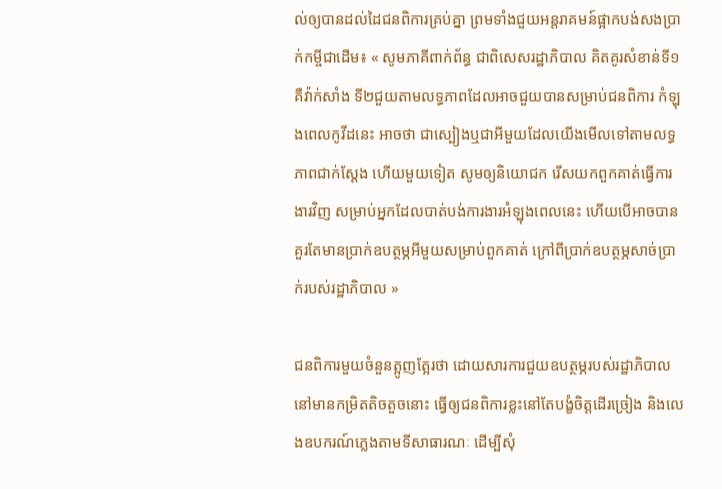ល់ឲ្យបានដល់ដៃជនពិការគ្រប់គ្នា ព្រមទាំងជួយអន្តរាគមន៍ផ្អាកបង់សងប្រាក់កម្ចីជាដើម៖ « សូមភាគីពាក់ព័ន្ធ ជាពិសេសរដ្ឋាភិបាល គិតគូរសំខាន់ទី១ គឺវ៉ាក់សាំង ទី២ជួយតាមលទ្ធភាពដែលអាចជួយបានសម្រាប់ជនពិការ កំឡុងពេលកូវីដនេះ អាចថា ជាស្បៀងឬជាអីមួយដែលយើងមើលទៅតាមលទ្ធភាពជាក់ស្តែង ហើយមួយទៀត សូមឲ្យនិយោជក រើសយកពួកគាត់ធ្វើការងារវិញ សម្រាប់អ្នកដែលបាត់បង់ការងារអំឡុងពេលនេះ ហើយបើអាចបានគួរតែមានប្រាក់ឧបត្ថម្ភអីមួយសម្រាប់ពួកគាត់ ក្រៅពីប្រាក់ឧបត្ថម្ភសាច់ប្រាក់របស់រដ្ឋាភិបាល »

ជនពិការមួយចំនួនត្អូញត្អែរថា ដោយសារការជួយឧបត្ថម្ភរបស់រដ្ឋាភិបាលនៅមានកម្រិតតិចតួចនោះ ធ្វើឲ្យជនពិការខ្លះនៅតែបង្ខំចិត្តដើរច្រៀង និងលេងឧបករណ៍ភ្លេងតាមទីសាធារណៈ ដើម្បីសុំ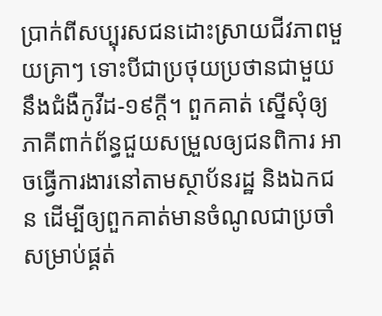ប្រាក់ពីសប្បុរសជនដោះស្រាយជីវភាពមួយគ្រាៗ ទោះបីជាប្រថុយប្រថានជាមួយនឹងជំងឺកូវីដ-១៩ក្តី។ ពួកគាត់ ស្នើសុំឲ្យភាគីពាក់ព័ន្ធជួយសម្រួលឲ្យជនពិការ អាចធ្វើការងារនៅតាមស្ថាប័នរដ្ឋ និងឯកជន ដើម្បីឲ្យពួកគាត់មានចំណូលជាប្រចាំ សម្រាប់ផ្គត់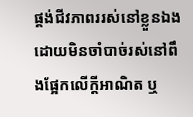ផ្គង់ជីវភាពររស់នៅខ្លួនឯង ដោយមិនចាំបាច់រស់នៅពឹងផ្អែកលើក្តីអាណិត ឬ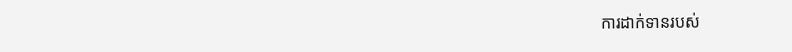ការដាក់ទានរបស់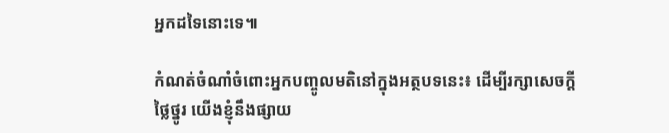អ្នកដទៃនោះទេ៕

កំណត់ចំណាំចំពោះអ្នកបញ្ចូលមតិនៅក្នុងអត្ថបទនេះ៖ ដើម្បីរក្សាសេចក្ដីថ្លៃថ្នូរ យើងខ្ញុំនឹងផ្សាយ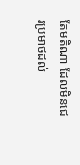តែមតិណា ដែលមិនជេរប្រមាថដល់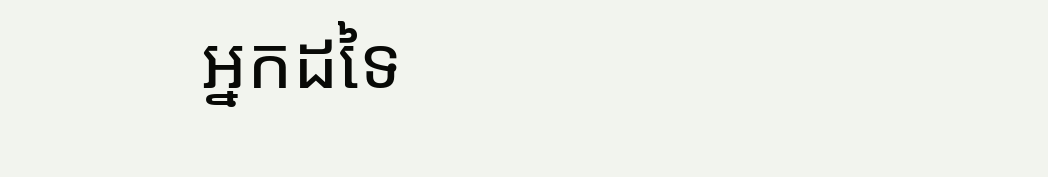អ្នកដទៃ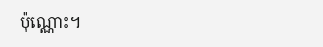ប៉ុណ្ណោះ។